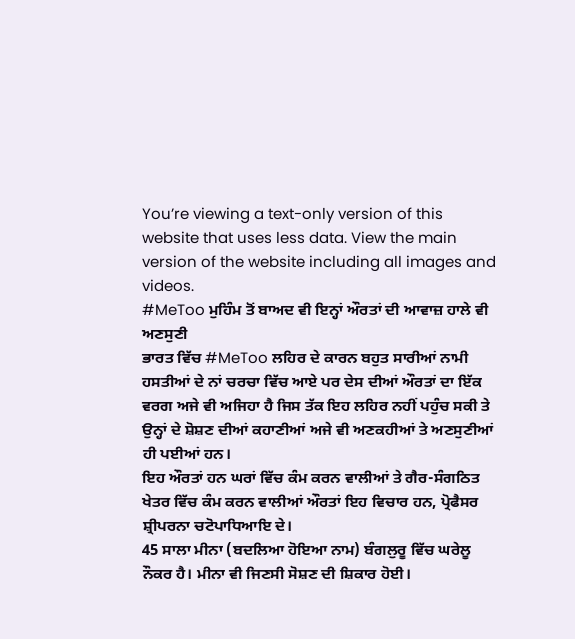You’re viewing a text-only version of this website that uses less data. View the main version of the website including all images and videos.
#MeToo ਮੁਹਿੰਮ ਤੋਂ ਬਾਅਦ ਵੀ ਇਨ੍ਹਾਂ ਔਰਤਾਂ ਦੀ ਆਵਾਜ਼ ਹਾਲੇ ਵੀ ਅਣਸੁਣੀ
ਭਾਰਤ ਵਿੱਚ #MeToo ਲਹਿਰ ਦੇ ਕਾਰਨ ਬਹੁਤ ਸਾਰੀਆਂ ਨਾਮੀ ਹਸਤੀਆਂ ਦੇ ਨਾਂ ਚਰਚਾ ਵਿੱਚ ਆਏ ਪਰ ਦੇਸ ਦੀਆਂ ਔਰਤਾਂ ਦਾ ਇੱਕ ਵਰਗ ਅਜੇ ਵੀ ਅਜਿਹਾ ਹੈ ਜਿਸ ਤੱਕ ਇਹ ਲਹਿਰ ਨਹੀਂ ਪਹੁੰਚ ਸਕੀ ਤੇ ਉਨ੍ਹਾਂ ਦੇ ਸ਼ੋਸ਼ਣ ਦੀਆਂ ਕਹਾਣੀਆਂ ਅਜੇ ਵੀ ਅਣਕਹੀਆਂ ਤੇ ਅਣਸੁਣੀਆਂ ਹੀ ਪਈਆਂ ਹਨ।
ਇਹ ਔਰਤਾਂ ਹਨ ਘਰਾਂ ਵਿੱਚ ਕੰਮ ਕਰਨ ਵਾਲੀਆਂ ਤੇ ਗੈਰ-ਸੰਗਠਿਤ ਖੇਤਰ ਵਿੱਚ ਕੰਮ ਕਰਨ ਵਾਲੀਆਂ ਔਰਤਾਂ ਇਹ ਵਿਚਾਰ ਹਨ, ਪ੍ਰੋਫੈਸਰ ਸ਼੍ਰੀਪਰਨਾ ਚਟੋਪਾਧਿਆਇ ਦੇ।
45 ਸਾਲਾ ਮੀਨਾ (ਬਦਲਿਆ ਹੋਇਆ ਨਾਮ) ਬੰਗਲੁਰੂ ਵਿੱਚ ਘਰੇਲੂ ਨੌਕਰ ਹੈ। ਮੀਨਾ ਵੀ ਜਿਣਸੀ ਸੋਸ਼ਣ ਦੀ ਸ਼ਿਕਾਰ ਹੋਈ।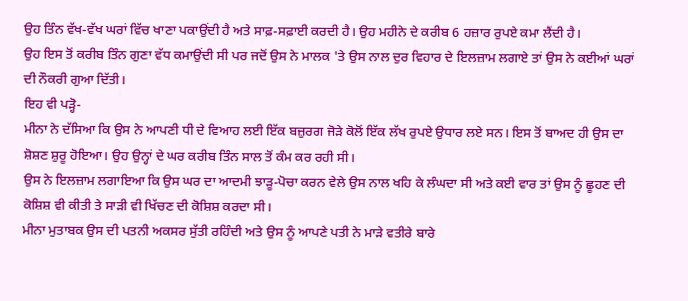ਉਹ ਤਿੰਨ ਵੱਖ-ਵੱਖ ਘਰਾਂ ਵਿੱਚ ਖਾਣਾ ਪਕਾਉਂਦੀ ਹੈ ਅਤੇ ਸਾਫ਼-ਸਫ਼ਾਈ ਕਰਦੀ ਹੈ। ਉਹ ਮਹੀਨੇ ਦੇ ਕਰੀਬ 6 ਹਜ਼ਾਰ ਰੁਪਏ ਕਮਾ ਲੈਂਦੀ ਹੈ।
ਉਹ ਇਸ ਤੋਂ ਕਰੀਬ ਤਿੰਨ ਗੁਣਾ ਵੱਧ ਕਮਾਉਂਦੀ ਸੀ ਪਰ ਜਦੋਂ ਉਸ ਨੇ ਮਾਲਕ 'ਤੇ ਉਸ ਨਾਲ ਦੁਰ ਵਿਹਾਰ ਦੇ ਇਲਜ਼ਾਮ ਲਗਾਏ ਤਾਂ ਉਸ ਨੇ ਕਈਆਂ ਘਰਾਂ ਦੀ ਨੌਕਰੀ ਗੁਆ ਦਿੱਤੀ।
ਇਹ ਵੀ ਪੜ੍ਹੋ-
ਮੀਨਾ ਨੇ ਦੱਸਿਆ ਕਿ ਉਸ ਨੇ ਆਪਣੀ ਧੀ ਦੇ ਵਿਆਹ ਲਈ ਇੱਕ ਬਜ਼ੁਰਗ ਜੋੜੇ ਕੋਲੋਂ ਇੱਕ ਲੱਖ ਰੁਪਏ ਉਧਾਰ ਲਏ ਸਨ। ਇਸ ਤੋਂ ਬਾਅਦ ਹੀ ਉਸ ਦਾ ਸ਼ੋਸ਼ਣ ਸ਼ੁਰੂ ਹੋਇਆ। ਉਹ ਉਨ੍ਹਾਂ ਦੇ ਘਰ ਕਰੀਬ ਤਿੰਨ ਸਾਲ ਤੋਂ ਕੰਮ ਕਰ ਰਹੀ ਸੀ।
ਉਸ ਨੇ ਇਲਜ਼ਾਮ ਲਗਾਇਆ ਕਿ ਉਸ ਘਰ ਦਾ ਆਦਮੀ ਝਾੜੂ-ਪੋਚਾ ਕਰਨ ਵੇਲੇ ਉਸ ਨਾਲ ਖਹਿ ਕੇ ਲੰਘਦਾ ਸੀ ਅਤੇ ਕਈ ਵਾਰ ਤਾਂ ਉਸ ਨੂੰ ਛੂਹਣ ਦੀ ਕੋਸ਼ਿਸ਼ ਵੀ ਕੀਤੀ ਤੇ ਸਾੜੀ ਵੀ ਖਿੱਚਣ ਦੀ ਕੋਸ਼ਿਸ਼ ਕਰਦਾ ਸੀ।
ਮੀਨਾ ਮੁਤਾਬਕ ਉਸ ਦੀ ਪਤਨੀ ਅਕਸਰ ਸੁੱਤੀ ਰਹਿੰਦੀ ਅਤੇ ਉਸ ਨੂੰ ਆਪਣੇ ਪਤੀ ਨੇ ਮਾੜੇ ਵਤੀਰੇ ਬਾਰੇ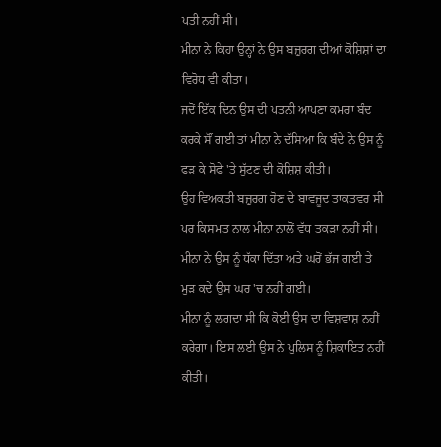ਪਤੀ ਨਹੀਂ ਸੀ।
ਮੀਨਾ ਨੇ ਕਿਹਾ ਉਨ੍ਹਾਂ ਨੇ ਉਸ ਬਜ਼ੁਰਗ ਦੀਆਂ ਕੋਸ਼ਿਸ਼ਾਂ ਦਾ ਵਿਰੋਧ ਵੀ ਕੀਤਾ।
ਜਦੋਂ ਇੱਕ ਦਿਨ ਉਸ ਦੀ ਪਤਨੀ ਆਪਣਾ ਕਮਰਾ ਬੰਦ ਕਰਕੇ ਸੌਂ ਗਈ ਤਾਂ ਮੀਨਾ ਨੇ ਦੱਸਿਆ ਕਿ ਬੰਦੇ ਨੇ ਉਸ ਨੂੰ ਫੜ ਕੇ ਸੋਫੇ 'ਤੇ ਸੁੱਟਣ ਦੀ ਕੋਸ਼ਿਸ਼ ਕੀਤੀ।
ਉਹ ਵਿਅਕਤੀ ਬਜ਼ੁਰਗ ਹੋਣ ਦੇ ਬਾਵਜੂਦ ਤਾਕਤਵਰ ਸੀ ਪਰ ਕਿਸਮਤ ਨਾਲ ਮੀਨਾ ਨਾਲੋਂ ਵੱਧ ਤਕੜਾ ਨਹੀਂ ਸੀ। ਮੀਨਾ ਨੇ ਉਸ ਨੂੰ ਧੱਕਾ ਦਿੱਤਾ ਅਤੇ ਘਰੋਂ ਭੱਜ ਗਈ ਤੇ ਮੁੜ ਕਦੇ ਉਸ ਘਰ 'ਚ ਨਹੀਂ ਗਈ।
ਮੀਨਾ ਨੂੰ ਲਗਦਾ ਸੀ ਕਿ ਕੋਈ ਉਸ ਦਾ ਵਿਸ਼ਵਾਸ਼ ਨਹੀਂ ਕਰੇਗਾ। ਇਸ ਲਈ ਉਸ ਨੇ ਪੁਲਿਸ ਨੂੰ ਸ਼ਿਕਾਇਤ ਨਹੀਂ ਕੀਤੀ।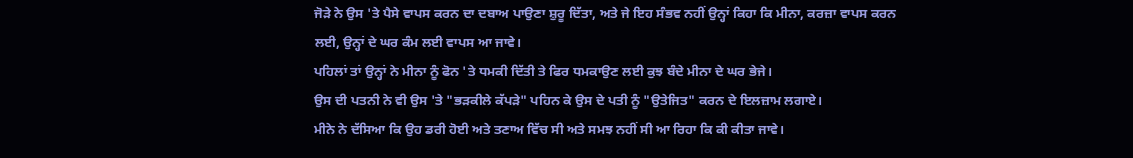ਜੋੜੇ ਨੇ ਉਸ 'ਤੇ ਪੈਸੇ ਵਾਪਸ ਕਰਨ ਦਾ ਦਬਾਅ ਪਾਉਣਾ ਸ਼ੁਰੂ ਦਿੱਤਾ, ਅਤੇ ਜੇ ਇਹ ਸੰਭਵ ਨਹੀਂ ਉਨ੍ਹਾਂ ਕਿਹਾ ਕਿ ਮੀਨਾ, ਕਰਜ਼ਾ ਵਾਪਸ ਕਰਨ ਲਈ, ਉਨ੍ਹਾਂ ਦੇ ਘਰ ਕੰਮ ਲਈ ਵਾਪਸ ਆ ਜਾਵੇ।
ਪਹਿਲਾਂ ਤਾਂ ਉਨ੍ਹਾਂ ਨੇ ਮੀਨਾ ਨੂੰ ਫੋਨ 'ਤੇ ਧਮਕੀ ਦਿੱਤੀ ਤੇ ਫਿਰ ਧਮਕਾਉਣ ਲਈ ਕੁਝ ਬੰਦੇ ਮੀਨਾ ਦੇ ਘਰ ਭੇਜੇ।
ਉਸ ਦੀ ਪਤਨੀ ਨੇ ਵੀ ਉਸ 'ਤੇ "ਭੜਕੀਲੇ ਕੱਪੜੇ" ਪਹਿਨ ਕੇ ਉਸ ਦੇ ਪਤੀ ਨੂੰ "ਉਤੇਜਿਤ" ਕਰਨ ਦੇ ਇਲਜ਼ਾਮ ਲਗਾਏ।
ਮੀਨੇ ਨੇ ਦੱਸਿਆ ਕਿ ਉਹ ਡਰੀ ਹੋਈ ਅਤੇ ਤਣਾਅ ਵਿੱਚ ਸੀ ਅਤੇ ਸਮਝ ਨਹੀਂ ਸੀ ਆ ਰਿਹਾ ਕਿ ਕੀ ਕੀਤਾ ਜਾਵੇ।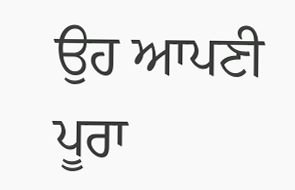ਉਹ ਆਪਣੀ ਪੂਰਾ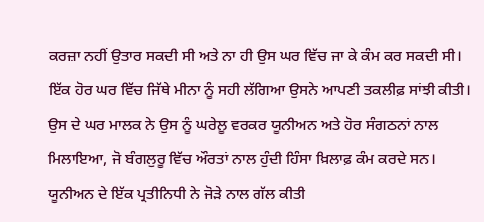ਕਰਜ਼ਾ ਨਹੀਂ ਉਤਾਰ ਸਕਦੀ ਸੀ ਅਤੇ ਨਾ ਹੀ ਉਸ ਘਰ ਵਿੱਚ ਜਾ ਕੇ ਕੰਮ ਕਰ ਸਕਦੀ ਸੀ।
ਇੱਕ ਹੋਰ ਘਰ ਵਿੱਚ ਜਿੱਥੇ ਮੀਨਾ ਨੂੰ ਸਹੀ ਲੱਗਿਆ ਉਸਨੇ ਆਪਣੀ ਤਕਲੀਫ਼ ਸਾਂਝੀ ਕੀਤੀ।
ਉਸ ਦੇ ਘਰ ਮਾਲਕ ਨੇ ਉਸ ਨੂੰ ਘਰੇਲੂ ਵਰਕਰ ਯੂਨੀਅਨ ਅਤੇ ਹੋਰ ਸੰਗਠਨਾਂ ਨਾਲ ਮਿਲਾਇਆ, ਜੋ ਬੰਗਲੁਰੂ ਵਿੱਚ ਔਰਤਾਂ ਨਾਲ ਹੁੰਦੀ ਹਿੰਸਾ ਖ਼ਿਲਾਫ਼ ਕੰਮ ਕਰਦੇ ਸਨ।
ਯੂਨੀਅਨ ਦੇ ਇੱਕ ਪ੍ਰਤੀਨਿਧੀ ਨੇ ਜੋੜੇ ਨਾਲ ਗੱਲ ਕੀਤੀ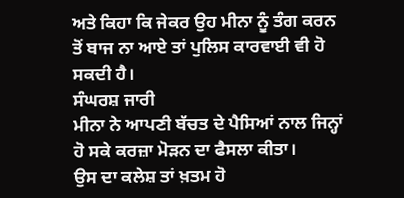ਅਤੇ ਕਿਹਾ ਕਿ ਜੇਕਰ ਉਹ ਮੀਨਾ ਨੂੰ ਤੰਗ ਕਰਨ ਤੋਂ ਬਾਜ ਨਾ ਆਏ ਤਾਂ ਪੁਲਿਸ ਕਾਰਵਾਈ ਵੀ ਹੋ ਸਕਦੀ ਹੈ।
ਸੰਘਰਸ਼ ਜਾਰੀ
ਮੀਨਾ ਨੇ ਆਪਣੀ ਬੱਚਤ ਦੇ ਪੈਸਿਆਂ ਨਾਲ ਜਿਨ੍ਹਾਂ ਹੋ ਸਕੇ ਕਰਜ਼ਾ ਮੋੜਨ ਦਾ ਫੈਸਲਾ ਕੀਤਾ।
ਉਸ ਦਾ ਕਲੇਸ਼ ਤਾਂ ਖ਼ਤਮ ਹੋ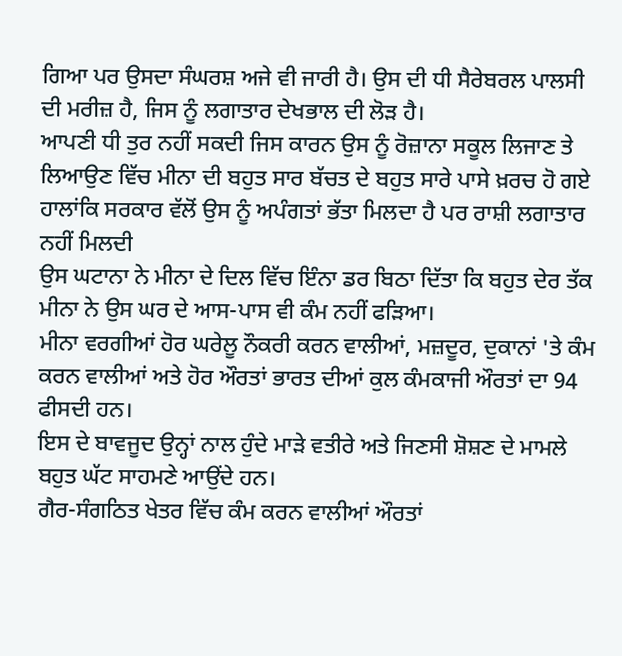ਗਿਆ ਪਰ ਉਸਦਾ ਸੰਘਰਸ਼ ਅਜੇ ਵੀ ਜਾਰੀ ਹੈ। ਉਸ ਦੀ ਧੀ ਸੈਰੇਬਰਲ ਪਾਲਸੀ ਦੀ ਮਰੀਜ਼ ਹੈ, ਜਿਸ ਨੂੰ ਲਗਾਤਾਰ ਦੇਖਭਾਲ ਦੀ ਲੋੜ ਹੈ।
ਆਪਣੀ ਧੀ ਤੁਰ ਨਹੀਂ ਸਕਦੀ ਜਿਸ ਕਾਰਨ ਉਸ ਨੂੰ ਰੋਜ਼ਾਨਾ ਸਕੂਲ ਲਿਜਾਣ ਤੇ ਲਿਆਉਣ ਵਿੱਚ ਮੀਨਾ ਦੀ ਬਹੁਤ ਸਾਰ ਬੱਚਤ ਦੇ ਬਹੁਤ ਸਾਰੇ ਪਾਸੇ ਖ਼ਰਚ ਹੋ ਗਏ
ਹਾਲਾਂਕਿ ਸਰਕਾਰ ਵੱਲੋਂ ਉਸ ਨੂੰ ਅਪੰਗਤਾਂ ਭੱਤਾ ਮਿਲਦਾ ਹੈ ਪਰ ਰਾਸ਼ੀ ਲਗਾਤਾਰ ਨਹੀਂ ਮਿਲਦੀ
ਉਸ ਘਟਾਨਾ ਨੇ ਮੀਨਾ ਦੇ ਦਿਲ ਵਿੱਚ ਇੰਨਾ ਡਰ ਬਿਠਾ ਦਿੱਤਾ ਕਿ ਬਹੁਤ ਦੇਰ ਤੱਕ ਮੀਨਾ ਨੇ ਉਸ ਘਰ ਦੇ ਆਸ-ਪਾਸ ਵੀ ਕੰਮ ਨਹੀਂ ਫੜਿਆ।
ਮੀਨਾ ਵਰਗੀਆਂ ਹੋਰ ਘਰੇਲੂ ਨੌਕਰੀ ਕਰਨ ਵਾਲੀਆਂ, ਮਜ਼ਦੂਰ, ਦੁਕਾਨਾਂ 'ਤੇ ਕੰਮ ਕਰਨ ਵਾਲੀਆਂ ਅਤੇ ਹੋਰ ਔਰਤਾਂ ਭਾਰਤ ਦੀਆਂ ਕੁਲ ਕੰਮਕਾਜੀ ਔਰਤਾਂ ਦਾ 94 ਫੀਸਦੀ ਹਨ।
ਇਸ ਦੇ ਬਾਵਜੂਦ ਉਨ੍ਹਾਂ ਨਾਲ ਹੁੰਦੇ ਮਾੜੇ ਵਤੀਰੇ ਅਤੇ ਜਿਣਸੀ ਸ਼ੋਸ਼ਣ ਦੇ ਮਾਮਲੇ ਬਹੁਤ ਘੱਟ ਸਾਹਮਣੇ ਆਉਂਦੇ ਹਨ।
ਗੈਰ-ਸੰਗਠਿਤ ਖੇਤਰ ਵਿੱਚ ਕੰਮ ਕਰਨ ਵਾਲੀਆਂ ਔਰਤਾਂ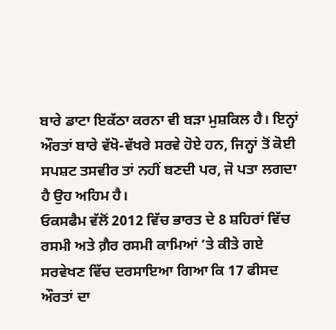ਬਾਰੇ ਡਾਟਾ ਇਕੱਠਾ ਕਰਨਾ ਵੀ ਬੜਾ ਮੁਸ਼ਕਿਲ ਹੈ। ਇਨ੍ਹਾਂ ਔਰਤਾਂ ਬਾਰੇ ਵੱਖੋ-ਵੱਖਰੇ ਸਰਵੇ ਹੋਏ ਹਨ, ਜਿਨ੍ਹਾਂ ਤੋਂ ਕੋਈ ਸਪਸ਼ਟ ਤਸਵੀਰ ਤਾਂ ਨਹੀਂ ਬਣਦੀ ਪਰ, ਜੋ ਪਤਾ ਲਗਦਾ ਹੈ ਉਹ ਅਹਿਮ ਹੈ।
ਓਕਸਫੈਮ ਵੱਲੋਂ 2012 ਵਿੱਚ ਭਾਰਤ ਦੇ 8 ਸ਼ਹਿਰਾਂ ਵਿੱਚ ਰਸਮੀ ਅਤੇ ਗ਼ੈਰ ਰਸਮੀ ਕਾਮਿਆਂ ’ਤੇ ਕੀਤੇ ਗਏ ਸਰਵੇਖਣ ਵਿੱਚ ਦਰਸਾਇਆ ਗਿਆ ਕਿ 17 ਫੀਸਦ ਔਰਤਾਂ ਦਾ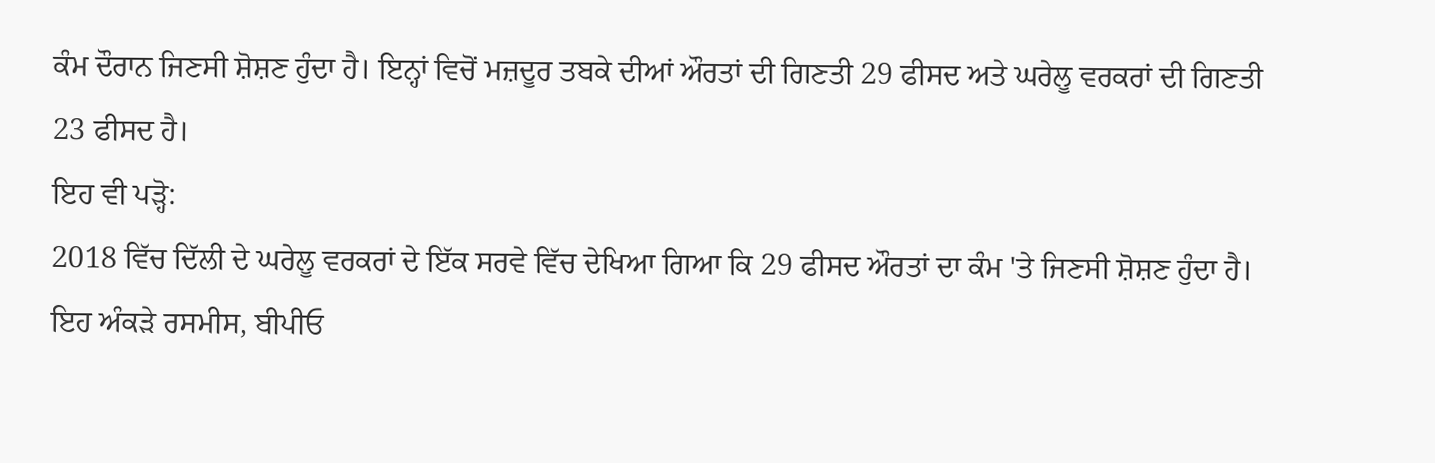ਕੰਮ ਦੌਰਾਨ ਜਿਣਸੀ ਸ਼ੋਸ਼ਣ ਹੁੰਦਾ ਹੈ। ਇਨ੍ਹਾਂ ਵਿਚੋਂ ਮਜ਼ਦੂਰ ਤਬਕੇ ਦੀਆਂ ਔਰਤਾਂ ਦੀ ਗਿਣਤੀ 29 ਫੀਸਦ ਅਤੇ ਘਰੇਲੂ ਵਰਕਰਾਂ ਦੀ ਗਿਣਤੀ 23 ਫੀਸਦ ਹੈ।
ਇਹ ਵੀ ਪੜ੍ਹੋ:
2018 ਵਿੱਚ ਦਿੱਲੀ ਦੇ ਘਰੇਲੂ ਵਰਕਰਾਂ ਦੇ ਇੱਕ ਸਰਵੇ ਵਿੱਚ ਦੇਖਿਆ ਗਿਆ ਕਿ 29 ਫੀਸਦ ਔਰਤਾਂ ਦਾ ਕੰਮ 'ਤੇ ਜਿਣਸੀ ਸ਼ੋਸ਼ਣ ਹੁੰਦਾ ਹੈ।
ਇਹ ਅੰਕੜੇ ਰਸਮੀਸ, ਬੀਪੀਓ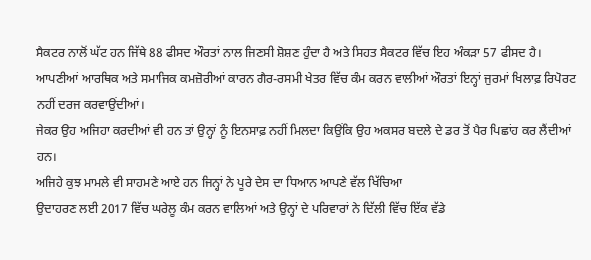ਸੈਕਟਰ ਨਾਲੋਂ ਘੱਟ ਹਨ ਜਿੱਥੇ 88 ਫੀਸਦ ਔਰਤਾਂ ਨਾਲ ਜਿਣਸੀ ਸ਼ੋਸ਼ਣ ਹੁੰਦਾ ਹੈ ਅਤੇ ਸਿਹਤ ਸੈਕਟਰ ਵਿੱਚ ਇਹ ਅੰਕੜਾ 57 ਫੀਸਦ ਹੈ।
ਆਪਣੀਆਂ ਆਰਥਿਕ ਅਤੇ ਸਮਾਜਿਕ ਕਮਜ਼ੋਰੀਆਂ ਕਾਰਨ ਗੈਰ-ਰਸਮੀ ਖੇਤਰ ਵਿੱਚ ਕੰਮ ਕਰਨ ਵਾਲੀਆਂ ਔਰਤਾਂ ਇਨ੍ਹਾਂ ਜੁਰਮਾਂ ਖਿਲਾਫ਼ ਰਿਪੋਰਟ ਨਹੀਂ ਦਰਜ ਕਰਵਾਉਂਦੀਆਂ।
ਜੇਕਰ ਉਹ ਅਜਿਹਾ ਕਰਦੀਆਂ ਵੀ ਹਨ ਤਾਂ ਉਨ੍ਹਾਂ ਨੂੰ ਇਨਸਾਫ਼ ਨਹੀਂ ਮਿਲਦਾ ਕਿਉਂਕਿ ਉਹ ਅਕਸਰ ਬਦਲੇ ਦੇ ਡਰ ਤੋਂ ਪੈਰ ਪਿਛਾਂਹ ਕਰ ਲੈਂਦੀਆਂ ਹਨ।
ਅਜਿਹੇ ਕੁਝ ਮਾਮਲੇ ਵੀ ਸਾਹਮਣੇ ਆਏ ਹਨ ਜਿਨ੍ਹਾਂ ਨੇ ਪੂਰੇ ਦੇਸ ਦਾ ਧਿਆਨ ਆਪਣੇ ਵੱਲ ਖਿੱਚਿਆ
ਉਦਾਹਰਣ ਲਈ 2017 ਵਿੱਚ ਘਰੇਲੂ ਕੰਮ ਕਰਨ ਵਾਲਿਆਂ ਅਤੇ ਉਨ੍ਹਾਂ ਦੇ ਪਰਿਵਾਰਾਂ ਨੇ ਦਿੱਲੀ ਵਿੱਚ ਇੱਕ ਵੱਡੇ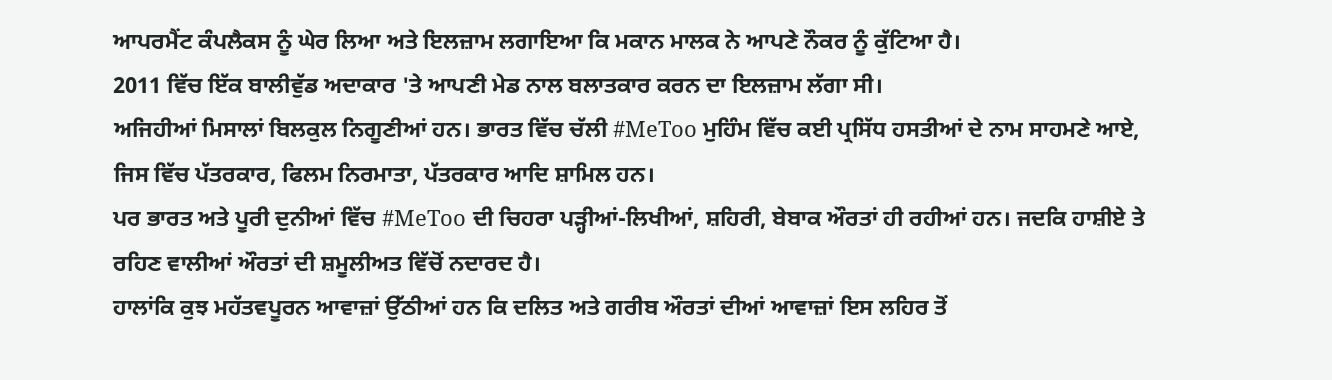ਆਪਰਮੈਂਟ ਕੰਪਲੈਕਸ ਨੂੰ ਘੇਰ ਲਿਆ ਅਤੇ ਇਲਜ਼ਾਮ ਲਗਾਇਆ ਕਿ ਮਕਾਨ ਮਾਲਕ ਨੇ ਆਪਣੇ ਨੌਕਰ ਨੂੰ ਕੁੱਟਿਆ ਹੈ।
2011 ਵਿੱਚ ਇੱਕ ਬਾਲੀਵੁੱਡ ਅਦਾਕਾਰ 'ਤੇ ਆਪਣੀ ਮੇਡ ਨਾਲ ਬਲਾਤਕਾਰ ਕਰਨ ਦਾ ਇਲਜ਼ਾਮ ਲੱਗਾ ਸੀ।
ਅਜਿਹੀਆਂ ਮਿਸਾਲਾਂ ਬਿਲਕੁਲ ਨਿਗੂਣੀਆਂ ਹਨ। ਭਾਰਤ ਵਿੱਚ ਚੱਲੀ #MeToo ਮੁਹਿੰਮ ਵਿੱਚ ਕਈ ਪ੍ਰਸਿੱਧ ਹਸਤੀਆਂ ਦੇ ਨਾਮ ਸਾਹਮਣੇ ਆਏ, ਜਿਸ ਵਿੱਚ ਪੱਤਰਕਾਰ, ਫਿਲਮ ਨਿਰਮਾਤਾ, ਪੱਤਰਕਾਰ ਆਦਿ ਸ਼ਾਮਿਲ ਹਨ।
ਪਰ ਭਾਰਤ ਅਤੇ ਪੂਰੀ ਦੁਨੀਆਂ ਵਿੱਚ #MeToo ਦੀ ਚਿਹਰਾ ਪੜ੍ਹੀਆਂ-ਲਿਖੀਆਂ, ਸ਼ਹਿਰੀ, ਬੇਬਾਕ ਔਰਤਾਂ ਹੀ ਰਹੀਆਂ ਹਨ। ਜਦਕਿ ਹਾਸ਼ੀਏ ਤੇ ਰਹਿਣ ਵਾਲੀਆਂ ਔਰਤਾਂ ਦੀ ਸ਼ਮੂਲੀਅਤ ਵਿੱਚੋਂ ਨਦਾਰਦ ਹੈ।
ਹਾਲਾਂਕਿ ਕੁਝ ਮਹੱਤਵਪੂਰਨ ਆਵਾਜ਼ਾਂ ਉੱਠੀਆਂ ਹਨ ਕਿ ਦਲਿਤ ਅਤੇ ਗਰੀਬ ਔਰਤਾਂ ਦੀਆਂ ਆਵਾਜ਼ਾਂ ਇਸ ਲਹਿਰ ਤੋਂ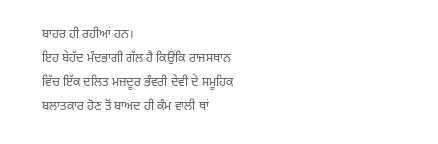ਬਾਹਰ ਹੀ ਰਹੀਆਂ ਹਨ।
ਇਹ ਬੇਹੱਦ ਮੰਦਭਾਗੀ ਗੱਲ ਹੈ ਕਿਉਂਕਿ ਰਾਜਸਥਾਨ ਵਿੱਚ ਇੱਕ ਦਲਿਤ ਮਜ਼ਦੂਰ ਭੰਵਰੀ ਦੇਵੀ ਦੇ ਸਮੂਹਿਕ ਬਲਾਤਕਾਰ ਹੋਣ ਤੋਂ ਬਾਅਦ ਹੀ ਕੰਮ ਵਾਲੀ ਥਾਂ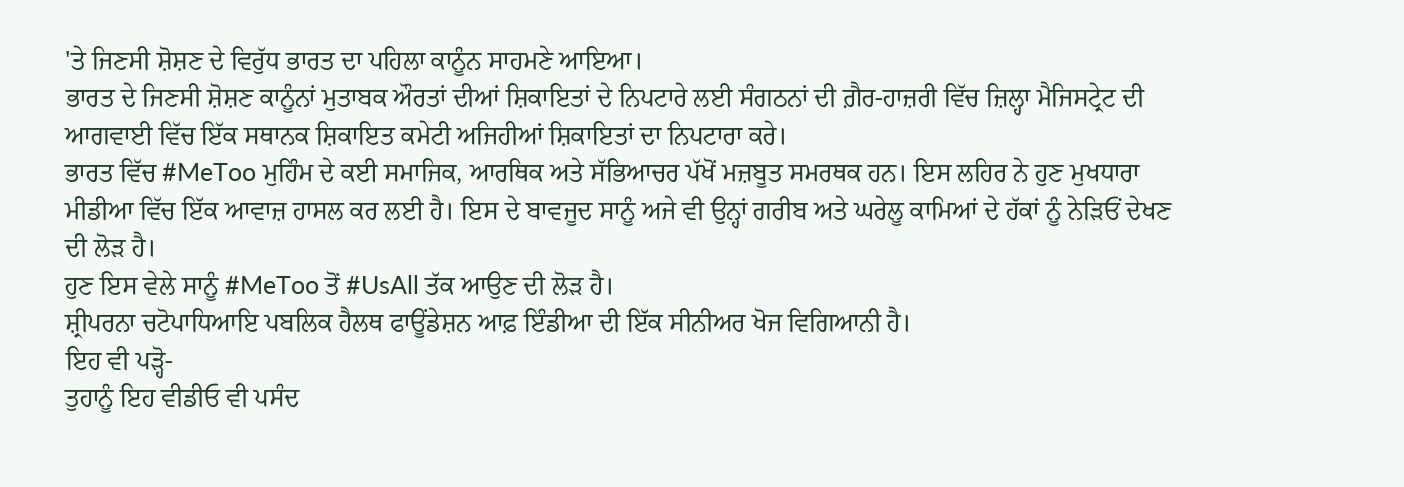'ਤੇ ਜਿਣਸੀ ਸ਼ੋਸ਼ਣ ਦੇ ਵਿਰੁੱਧ ਭਾਰਤ ਦਾ ਪਹਿਲਾ ਕਾਨੂੰਨ ਸਾਹਮਣੇ ਆਇਆ।
ਭਾਰਤ ਦੇ ਜਿਣਸੀ ਸ਼ੋਸ਼ਣ ਕਾਨੂੰਨਾਂ ਮੁਤਾਬਕ ਔਰਤਾਂ ਦੀਆਂ ਸ਼ਿਕਾਇਤਾਂ ਦੇ ਨਿਪਟਾਰੇ ਲਈ ਸੰਗਠਨਾਂ ਦੀ ਗ਼ੈਰ-ਹਾਜ਼ਰੀ ਵਿੱਚ ਜ਼ਿਲ੍ਹਾ ਮੈਜਿਸਟ੍ਰੇਟ ਦੀ ਆਗਵਾਈ ਵਿੱਚ ਇੱਕ ਸਥਾਨਕ ਸ਼ਿਕਾਇਤ ਕਮੇਟੀ ਅਜਿਹੀਆਂ ਸ਼ਿਕਾਇਤਾਂ ਦਾ ਨਿਪਟਾਰਾ ਕਰੇ।
ਭਾਰਤ ਵਿੱਚ #MeToo ਮੁਹਿੰਮ ਦੇ ਕਈ ਸਮਾਜਿਕ, ਆਰਥਿਕ ਅਤੇ ਸੱਭਿਆਚਰ ਪੱਖੋਂ ਮਜ਼ਬੂਤ ਸਮਰਥਕ ਹਨ। ਇਸ ਲਹਿਰ ਨੇ ਹੁਣ ਮੁਖਧਾਰਾ ਮੀਡੀਆ ਵਿੱਚ ਇੱਕ ਆਵਾਜ਼ ਹਾਸਲ ਕਰ ਲਈ ਹੈ। ਇਸ ਦੇ ਬਾਵਜੂਦ ਸਾਨੂੰ ਅਜੇ ਵੀ ਉਨ੍ਹਾਂ ਗਰੀਬ ਅਤੇ ਘਰੇਲੂ ਕਾਮਿਆਂ ਦੇ ਹੱਕਾਂ ਨੂੰ ਨੇੜਿਓਂ ਦੇਖਣ ਦੀ ਲੋੜ ਹੈ।
ਹੁਣ ਇਸ ਵੇਲੇ ਸਾਨੂੰ #MeToo ਤੋਂ #UsAll ਤੱਕ ਆਉਣ ਦੀ ਲੋੜ ਹੈ।
ਸ਼੍ਰੀਪਰਨਾ ਚਟੋਪਾਧਿਆਇ ਪਬਲਿਕ ਹੈਲਥ ਫਾਊਂਡੇਸ਼ਨ ਆਫ਼ ਇੰਡੀਆ ਦੀ ਇੱਕ ਸੀਨੀਅਰ ਖੋਜ ਵਿਗਿਆਨੀ ਹੈ।
ਇਹ ਵੀ ਪੜ੍ਹੋ-
ਤੁਹਾਨੂੰ ਇਹ ਵੀਡੀਓ ਵੀ ਪਸੰਦ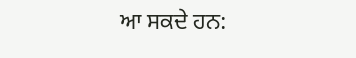ਆ ਸਕਦੇ ਹਨ: